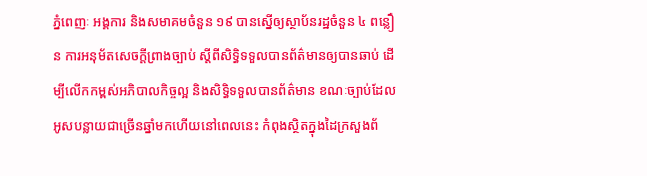ភ្នំពេញៈ អង្គការ និងសមាគមចំនួន ១៩ បានស្នើឲ្យស្ថាប័នរដ្ឋចំនួន ៤ ពន្លឿន ការអនុម័តសេចក្តីព្រាងច្បាប់ ស្តីពីសិទ្ធិទទួលបានព័ត៌មានឲ្យបានឆាប់ ដើម្បីលើកកម្ពស់អភិបាលកិច្ចល្អ និងសិទ្ធិទទួលបានព័ត៌មាន ខណៈច្បាប់ដែលអូសបន្លាយជាច្រើនឆ្នាំមកហើយនៅពេលនេះ កំពុងស្ថិតក្នុងដៃក្រសួងព័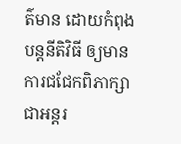ត៌មាន ដោយកំពុងបន្តនីតិវិធី ឲ្យមានការជជែកពិភាក្សាជាអន្តរ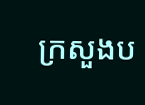ក្រសួងប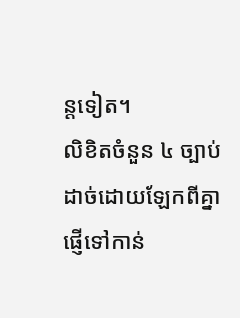ន្តទៀត។
លិខិតចំនួន ៤ ច្បាប់ ដាច់ដោយឡែកពីគ្នា ផ្ញើទៅកាន់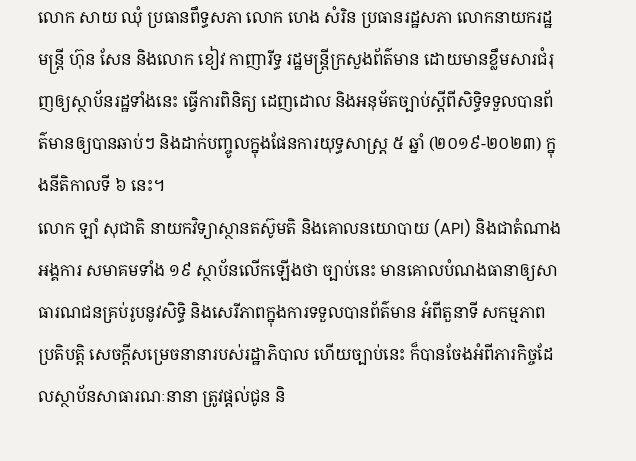លោក សាយ ឈុំ ប្រធានពឹទ្ធសភា លោក ហេង សំរិន ប្រធានរដ្ឋសភា លោកនាយករដ្ឋមន្ត្រី ហ៊ុន សែន និងលោក ខៀវ កាញារីទ្ធ រដ្ឋមន្ត្រីក្រសួងព័ត៌មាន ដោយមានខ្លឹមសារជំរុញឲ្យស្ថាប័នរដ្ឋទាំងនេះ ធ្វើការពិនិត្យ ដេញដោល និងអនុម័តច្បាប់ស្តីពីសិទ្ធិទទួលបានព័ត៌មានឲ្យបានឆាប់ៗ និងដាក់បញ្ចូលក្នុងផែនការយុទ្ធសាស្ត្រ ៥ ឆ្នាំ (២០១៩-២០២៣) ក្នុងនីតិកាលទី ៦ នេះ។
លោក ឡាំ សុជាតិ នាយកវិទ្យាស្ថានតស៊ូមតិ និងគោលនយោបាយ (API) និងជាតំណាងអង្គការ សមាគមទាំង ១៩ ស្ថាប័នលើកឡើងថា ច្បាប់នេះ មានគោលបំណងធានាឲ្យសាធារណជនគ្រប់រូបនូវសិទ្ធិ និងសេរីភាពក្នុងការទទួលបានព័ត៌មាន អំពីតួនាទី សកម្មភាពប្រតិបត្តិ សេចក្តីសម្រេចនានារបស់រដ្ឋាភិបាល ហើយច្បាប់នេះ ក៏បានចែងអំពីភារកិច្ចដែលស្ថាប័នសាធារណៈនានា ត្រូវផ្តល់ជូន និ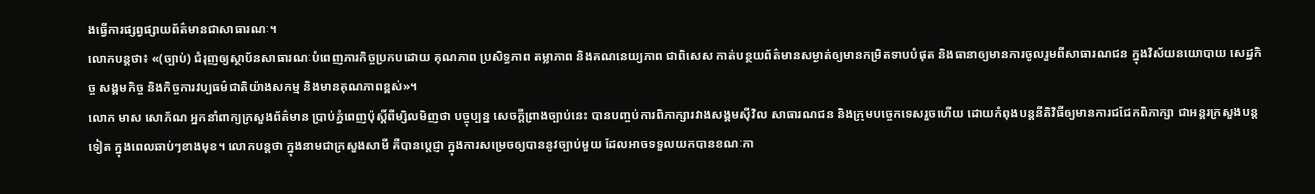ងធ្វើការផ្សព្វផ្សាយព័ត៌មានជាសាធារណៈ។
លោកបន្តថា៖ «(ច្បាប់) ជំរុញឲ្យស្ថាប័នសាធារណៈបំពេញភារកិច្ចប្រកបដោយ គុណភាព ប្រសិទ្ធភាព តម្លាភាព និងគណនេយ្យភាព ជាពិសេស កាត់បន្ថយព័ត៌មានសម្ងាត់ឲ្យមានកម្រិតទាបបំផុត និងធានាឲ្យមានការចូលរួមពីសាធារណជន ក្នុងវិស័យនយោបាយ សេដ្ឋកិច្ច សង្គមកិច្ច និងកិច្ចការវប្បធម៌ជាតិយ៉ាងសកម្ម និងមានគុណភាពខ្ពស់»។
លោក មាស សោភ័ណ អ្នកនាំពាក្យក្រសួងព័ត៌មាន ប្រាប់ភ្នំពេញប៉ុស្តិ៍ពីម្សិលមិញថា បច្ចុប្បន្ន សេចក្តីព្រាងច្បាប់នេះ បានបញ្ចប់ការពិភាក្សារវាងសង្គមស៊ីវិល សាធារណជន និងក្រុមបច្ចេកទេសរួចហើយ ដោយកំពុងបន្តនីតិវិធីឲ្យមានការជជែកពិភាក្សា ជាអន្តរក្រសួងបន្តទៀត ក្នុងពេលឆាប់ៗខាងមុខ។ លោកបន្តថា ក្នុងនាមជាក្រសួងសាមី គឺបានប្តេជ្ញា ក្នុងការសម្រេចឲ្យបាននូវច្បាប់មួយ ដែលអាចទទួលយកបានខណៈកា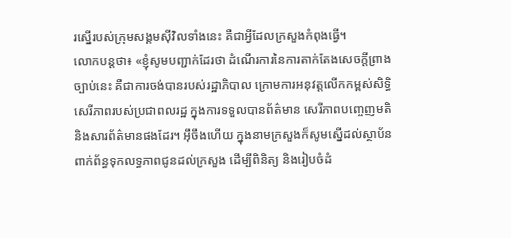រស្នើរបស់ក្រុមសង្គមស៊ីវិលទាំងនេះ គឺជាអ្វីដែលក្រសួងកំពុងធ្វើ។
លោកបន្តថា៖ «ខ្ញុំសូមបញ្ជាក់ដែរថា ដំណើរការនៃការតាក់តែងសេចក្តីព្រាងច្បាប់នេះ គឺជាការចង់បានរបស់រដ្ឋាភិបាល ក្រោមការអនុវត្តលើកកម្ពស់សិទ្ធិសេរីភាពរបស់ប្រជាពលរដ្ឋ ក្នុងការទទួលបានព័ត៌មាន សេរីភាពបញ្ចេញមតិ និងសារព័ត៌មានផងដែរ។ អ៊ឹចឹងហើយ ក្នុងនាមក្រសួងក៏សូមស្នើដល់ស្ថាប័នពាក់ព័ន្ធទុកលទ្ធភាពជូនដល់ក្រសួង ដើម្បីពិនិត្យ និងរៀបចំដំ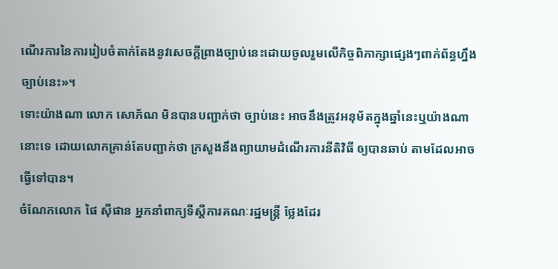ណើរការនៃការរៀបចំតាក់តែងនូវសេចក្តីព្រាងច្បាប់នេះដោយចូលរួមលើកិច្ចពិភាក្សាផ្សេងៗពាក់ព័ន្ធហ្នឹងច្បាប់នេះ»។
ទោះយ៉ាងណា លោក សោភ័ណ មិនបានបញ្ជាក់ថា ច្បាប់នេះ អាចនឹងត្រូវអនុម័តក្នុងឆ្នាំនេះឬយ៉ាងណានោះទេ ដោយលោកគ្រាន់តែបញ្ជាក់ថា ក្រសួងនឹងព្យាយាមដំណើរការនីតិវិធី ឲ្យបានឆាប់ តាមដែលអាចធ្វើទៅបាន។
ចំណែកលោក ផៃ ស៊ីផាន អ្នកនាំពាក្យទីស្តីការគណៈរដ្ឋមន្ត្រី ថ្លែងដែរ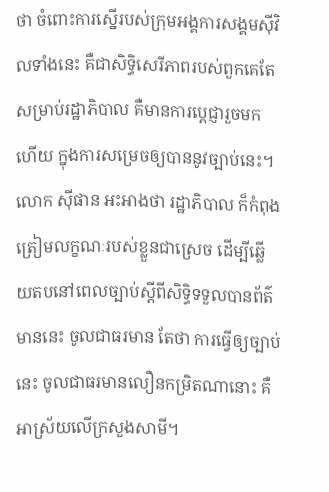ថា ចំពោះការស្នើរបស់ក្រុមអង្គការសង្គមស៊ីវិលទាំងនេះ គឺជាសិទ្ធិសេរីភាពរបស់ពួកគេតែសម្រាប់រដ្ឋាភិបាល គឺមានការប្តេជ្ញារួចមកហើយ ក្នុងការសម្រេចឲ្យបាននូវច្បាប់នេះ។
លោក ស៊ីផាន អះអាងថា រដ្ឋាភិបាល ក៏កំពុងត្រៀមលក្ខណៈរបស់ខ្លួនជាស្រេច ដើម្បីឆ្លើយតបនៅពេលច្បាប់ស្តីពីសិទ្ធិទទួលបានព័ត៌មាននេះ ចូលជាធរមាន តែថា ការធ្វើឲ្យច្បាប់នេះ ចូលជាធរមានលឿនកម្រិតណានោះ គឺអាស្រ័យលើក្រសួងសាមី។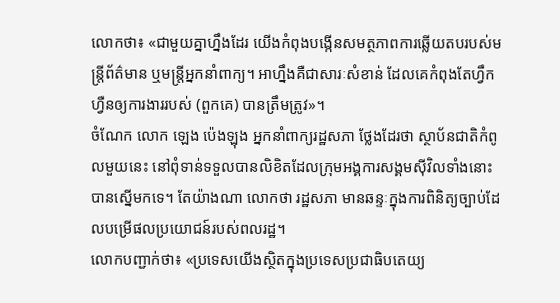លោកថា៖ «ជាមួយគ្នាហ្នឹងដែរ យើងកំពុងបង្កើនសមត្ថភាពការឆ្លើយតបរបស់មន្ត្រីព័ត៌មាន ឬមន្ត្រីអ្នកនាំពាក្យ។ អាហ្នឹងគឺជាសារៈសំខាន់ ដែលគេកំពុងតែហ្វឹកហ្វឺនឲ្យការងាររបស់ (ពួកគេ) បានត្រឹមត្រូវ»។
ចំណែក លោក ឡេង ប៉េងឡុង អ្នកនាំពាក្យរដ្ឋសភា ថ្លែងដែរថា ស្ថាប័នជាតិកំពូលមួយនេះ នៅពុំទាន់ទទួលបានលិខិតដែលក្រុមអង្គការសង្គមស៊ីវិលទាំងនោះ បានស្នើមកទេ។ តែយ៉ាងណា លោកថា រដ្ឋសភា មានឆន្ទៈក្នុងការពិនិត្យច្បាប់ដែលបម្រើផលប្រយោជន៍របស់ពលរដ្ឋ។
លោកបញ្ជាក់ថា៖ «ប្រទេសយើងស្ថិតក្នុងប្រទេសប្រជាធិបតេយ្យ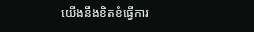យើងនឹងខិតខំធ្វើការ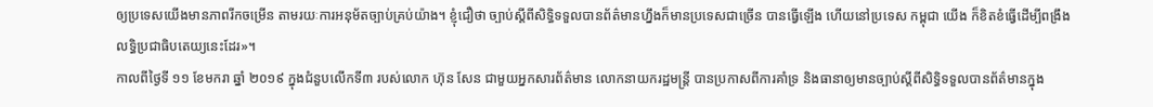ឲ្យប្រទេសយើងមានភាពរីកចម្រើន តាមរយៈការអនុម័តច្បាប់គ្រប់យ៉ាង។ ខ្ញុំជឿថា ច្បាប់ស្តីពីសិទ្ធិទទួលបានព័ត៌មានហ្នឹងក៏មានប្រទេសជាច្រើន បានធ្វើឡើង ហើយនៅប្រទេស កម្ពុជា យើង ក៏ខិតខំធ្វើដើម្បីពង្រឹងលទ្ធិប្រជាធិបតេយ្យនេះដែរ»។
កាលពីថ្ងៃទី ១១ ខែមករា ឆ្នាំ ២០១៩ ក្នុងជំនួបលើកទី៣ របស់លោក ហ៊ុន សែន ជាមួយអ្នកសារព័ត៌មាន លោកនាយករដ្ឋមន្ត្រី បានប្រកាសពីការគាំទ្រ និងធានាឲ្យមានច្បាប់ស្តីពីសិទ្ធិទទួលបានព័ត៌មានក្នុង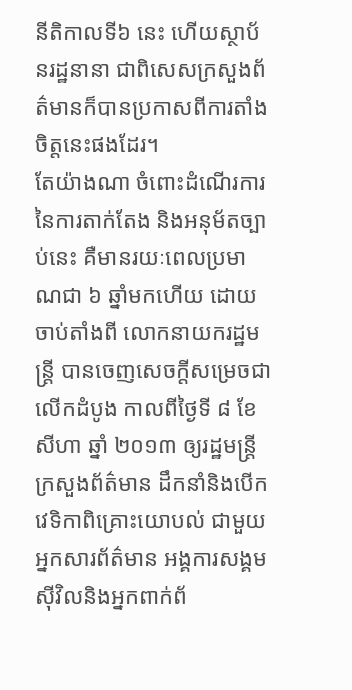នីតិកាលទី៦ នេះ ហើយស្ថាប័នរដ្ឋនានា ជាពិសេសក្រសួងព័ត៌មានក៏បានប្រកាសពីការតាំងចិត្តនេះផងដែរ។
តែយ៉ាងណា ចំពោះដំណើរការនៃការតាក់តែង និងអនុម័តច្បាប់នេះ គឺមានរយៈពេលប្រមាណជា ៦ ឆ្នាំមកហើយ ដោយចាប់តាំងពី លោកនាយករដ្ឋមន្ត្រី បានចេញសេចក្តីសម្រេចជាលើកដំបូង កាលពីថ្ងៃទី ៨ ខែសីហា ឆ្នាំ ២០១៣ ឲ្យរដ្ឋមន្ត្រីក្រសួងព័ត៌មាន ដឹកនាំនិងបើកវេទិកាពិគ្រោះយោបល់ ជាមួយអ្នកសារព័ត៌មាន អង្គការសង្គមស៊ីវិលនិងអ្នកពាក់ព័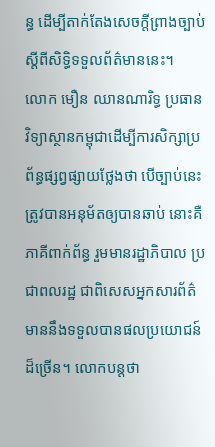ន្ធ ដើម្បីតាក់តែងសេចក្តីព្រាងច្បាប់ស្តីពីសិទ្ធិទទួលព័ត៌មាននេះ។
លោក មឿន ឈានណារិទ្ធ ប្រធានវិទ្យាស្ថានកម្ពុជាដើម្បីការសិក្សាប្រព័ន្ធផ្សព្វផ្សាយថ្លែងថា បើច្បាប់នេះត្រូវបានអនុម័តឲ្យបានឆាប់ នោះគឺភាគីពាក់ព័ន្ធ រួមមានរដ្ឋាភិបាល ប្រជាពលរដ្ឋ ជាពិសេសអ្នកសារព័ត៌មាននឹងទទួលបានផលប្រយោជន៍ដ៏ច្រើន។ លោកបន្តថា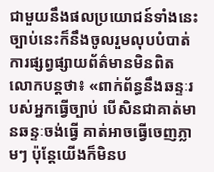ជាមួយនឹងផលប្រយោជន៍ទាំងនេះច្បាប់នេះក៏នឹងចូលរួមលុបបំបាត់ការផ្សព្វផ្សាយព័ត៌មានមិនពិត
លោកបន្តថា៖ «ពាក់ព័ន្ធនឹងឆន្ទៈរបស់អ្នកធ្វើច្បាប់ បើសិនជាគាត់មានឆន្ទៈចង់ធ្វើ គាត់អាចធ្វើចេញភ្លាមៗ ប៉ុន្តែយើងក៏មិនប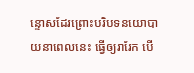ន្ទោសដែរព្រោះបរិបទនយោបាយនាពេលនេះ ធ្វើឲ្យរារែក បើ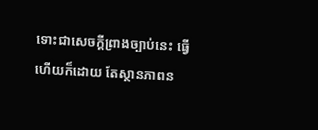ទោះជាសេចក្តីព្រាងច្បាប់នេះ ធ្វើហើយក៏ដោយ តែស្ថានភាពន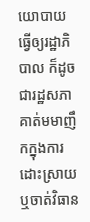យោបាយធ្វើឲ្យរដ្ឋាភិបាល ក៏ដូចជារដ្ឋសភា គាត់មមាញឹកក្នុងការដោះស្រាយ ឬចាត់វិធាន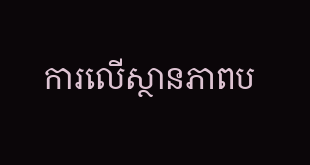ការលើស្ថានភាពប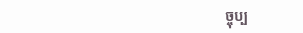ច្ចុប្ប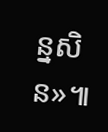ន្នសិន»៕